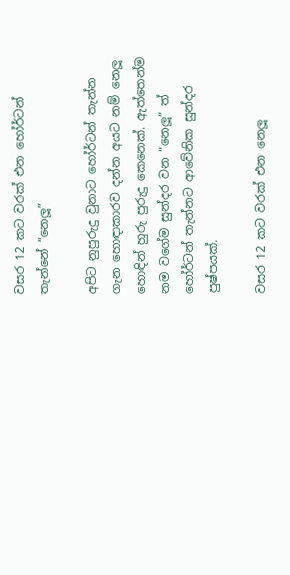වසර 12 කට වරක් එන හෝර්ටන් තැන්නේ “නෙලූ”

අපිට නුපුරුදු වුනාට හෝර්ටන් තැන්න ගැන හොඳාකාරව දන්න අයට නම් නෙලූ හොඳින් හුරු පුරුදු කෙනෙක්. ඇත්තෙන්ම නම වගේම සුන්දර වන “නෙලූ” ත් හෝර්ටන් තැන්නට ආවේනික සුන්දර පුෂ්පයක්.

වසර 12 කට වරක් එන නෙලූ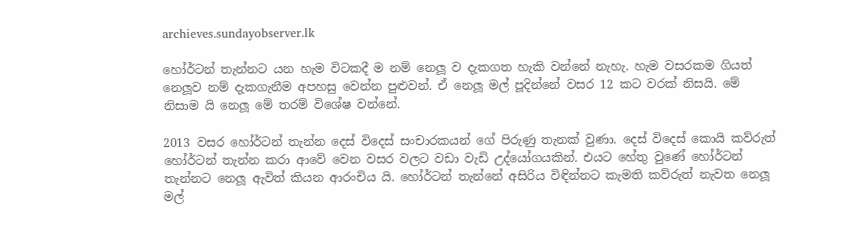archieves.sundayobserver.lk

හෝර්ටන් තැන්නට යන හැම විටකදී ම නම් නෙලූ ව දැකගත හැකි වන්නේ නැහැ. හැම වසරකම ගියත් නෙලූව නම් දැකගැනීම අපහසු වෙන්න පුළුවන්. ඒ නෙලූ මල් පූදින්නේ වසර 12 කට වරක් නිසයි. මේ නිසාම යි නෙලූ මේ තරම් විශේෂ වන්නේ.

2013 වසර හෝර්ටන් තැන්න දෙස් විදෙස් සංචාරකයන් ගේ පිරුණු තැනක් වුණා. දෙස් විදෙස් කොයි කව්රුත් හෝර්ටන් තැන්න කරා ආවේ වෙන වසර වලට වඩා වැඩි උද්යෝගයකින්. එයට හේතු වුණේ හෝර්ටන් තැන්නට නෙලූ ඇවිත් කියන ආරංචිය යි. හෝර්ටන් තැන්නේ අසිරිය විඳින්නට කැමති කව්රුත් නැවත නෙලූ මල්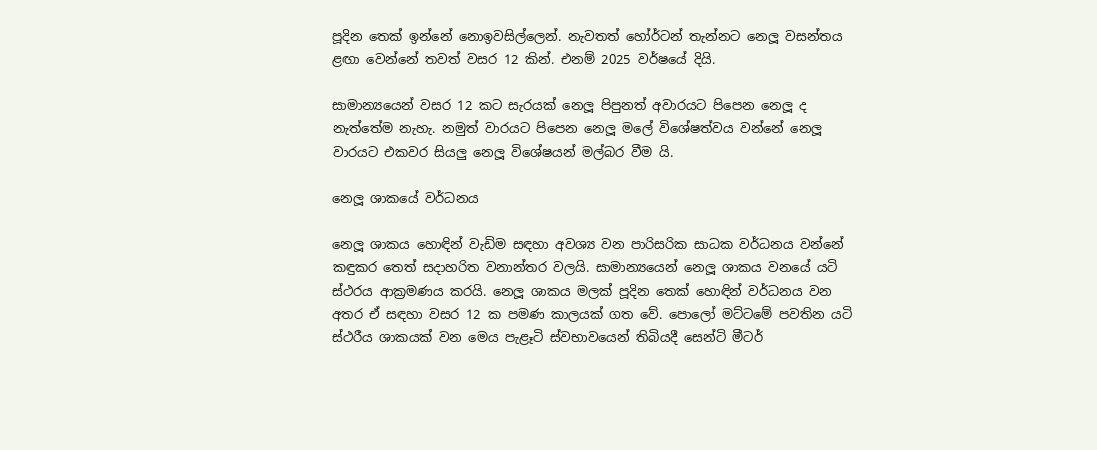පූදින තෙක් ඉන්නේ නොඉවසිල්ලෙන්. නැවතත් හෝර්ටන් තැන්නට නෙලූ වසන්තය ළඟා වෙන්නේ තවත් වසර 12 කින්. එනම් 2025 වර්ෂයේ දියි.

සාමාන්‍යයෙන් වසර 12 කට සැරයක් නෙලූ පිපුනත් අවාරයට පිපෙන නෙලූ ද නැත්තේම නැහැ. නමුත් වාරයට පිපෙන නෙලූ මලේ විශේෂත්වය වන්නේ නෙලූ වාරයට එකවර සියලු නෙලූ විශේෂයන් මල්බර වීම යි.

නෙලූ ශාකයේ වර්ධනය

නෙලූ ශාකය හොඳින් වැඩිම සඳහා අවශ්‍ය වන පාරිසරික සාධක වර්ධනය වන්නේ කඳුකර තෙත් සදාහරිත වනාන්තර වලයි. සාමාන්‍යයෙන් නෙලූ ශාකය වනයේ යටි ස්ථරය ආක්‍රමණය කරයි. නෙලූ ශාකය මලක් පූදින තෙක් හොඳින් වර්ධනය වන අතර ඒ සඳහා වසර 12 ක පමණ කාලයක් ගත වේ. පොලෝ මට්ටමේ පවතින යටි ස්ථරීය ශාකයක් වන මෙය පැළෑටි ස්වභාවයෙන් තිබියදී සෙන්ටි මීටර්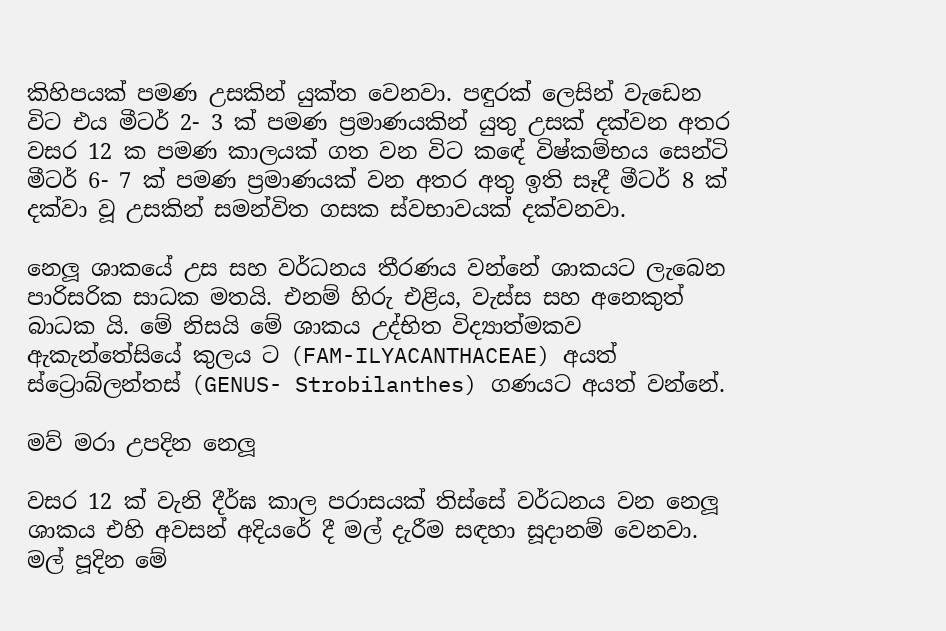කිහිපයක් පමණ උසකින් යුක්ත වෙනවා. පඳුරක් ලෙසින් වැඩෙන විට එය මීටර් 2- 3 ක් පමණ ප්‍රමාණයකින් යුතු උසක් දක්වන අතර වසර 12 ක පමණ කාලයක් ගත වන විට කඳේ විෂ්කම්භය සෙන්ටි මීටර් 6- 7 ක් පමණ ප්‍රමාණයක් වන අතර අතු ඉති සෑදී මීටර් 8 ක් දක්වා වූ උසකින් සමන්විත ගසක ස්වභාවයක් දක්වනවා.

නෙලූ ශාකයේ උස සහ වර්ධනය තීරණය වන්නේ ශාකයට ලැබෙන පාරිසරික සාධක මතයි. එනම් හිරු එළිය, වැස්ස සහ අනෙකුත් බාධක යි. මේ නිසයි මේ ශාකය උද්භිත විද්‍යාත්මකව ඇකැන්තේසියේ කුලය ට (FAM-ILYACANTHACEAE) අයත් ස්ට්‍රොබ්ලන්තස් (GENUS- Strobilanthes) ගණයට අයත් වන්නේ.

මව් මරා උපදින නෙලූ

වසර 12 ක් වැනි දීර්ඝ කාල පරාසයක් තිස්සේ වර්ධනය වන නෙලූ ශාකය එහි අවසන් අදියරේ දී මල් දැරීම සඳහා සූදානම් වෙනවා. මල් පූදින මේ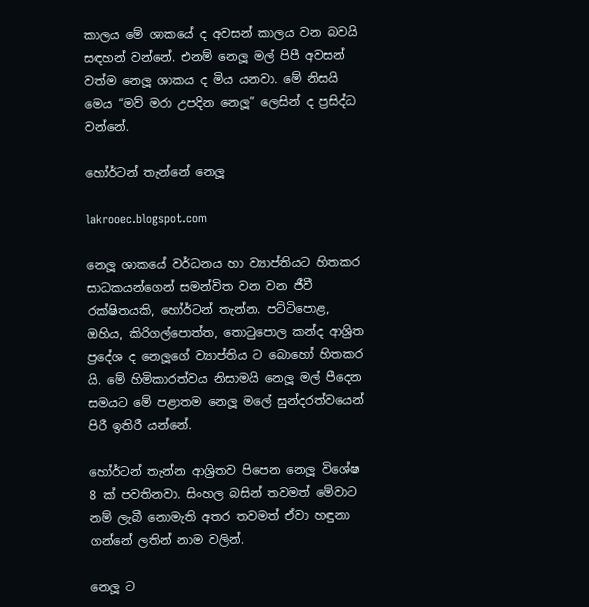කාලය මේ ශාකයේ ද අවසන් කාලය වන බවයි සඳහන් වන්නේ. එනම් නෙලූ මල් පිපී අවසන් වත්ම නෙලූ ශාකය ද මිය යනවා. මේ නිසයි මෙය “මව් මරා උපදින නෙලූ” ලෙසින් ද ප්‍රසිද්ධ වන්නේ.

හෝර්ටන් තැන්නේ නෙලූ

lakrooec.blogspot.com

නෙලූ ශාකයේ වර්ධනය හා ව්‍යාප්තියට හිතකර සාධකයන්ගෙන් සමන්විත වන වන ජීවී රක්ෂිතයකි, හෝර්ටන් තැන්න. පට්ටිපොළ, ඔහිය, කිරිගල්පොත්ත, තොටුපොල කන්ද ආශ්‍රිත ප්‍රදේශ ද නෙලූගේ ව්‍යාප්තිය ට බොහෝ හිතකර යි. මේ හිමිකාරත්වය නිසාමයි නෙලූ මල් පීදෙන සමයට මේ පළාතම නෙලූ මලේ සුන්දරත්වයෙන් පිරී ඉතිරී යන්නේ.

හෝර්ටන් තැන්න ආශ්‍රිතව පිපෙන නෙලූ විශේෂ 8 ක් පවතිනවා. සිංහල බසින් තවමත් මේවාට නම් ලැබී නොමැති අතර තවමත් ඒවා හඳුනා ගන්නේ ලතින් නාම වලින්.

නෙලූ ට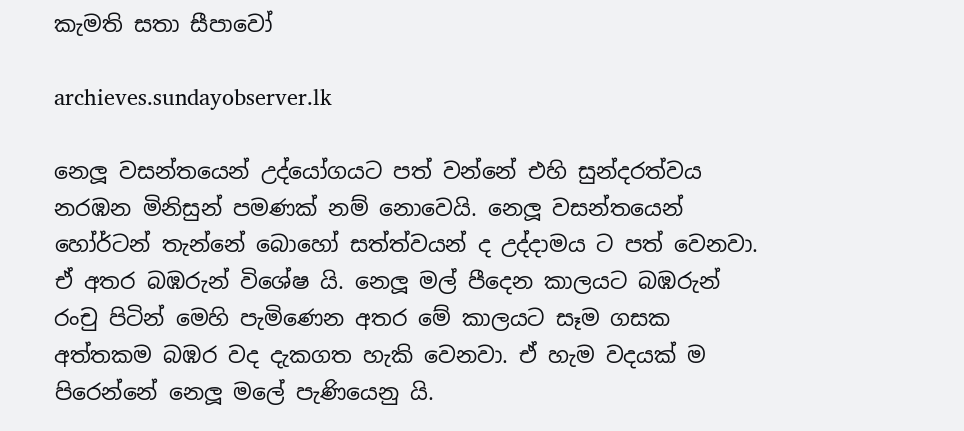කැමති සතා සීපාවෝ

archieves.sundayobserver.lk

නෙලූ වසන්තයෙන් උද්යෝගයට පත් වන්නේ එහි සුන්දරත්වය නරඹන මිනිසුන් පමණක් නම් නොවෙයි. නෙලූ වසන්තයෙන් හෝර්ටන් තැන්නේ බොහෝ සත්ත්වයන් ද උද්දාමය ට පත් වෙනවා. ඒ අතර බඹරුන් විශේෂ යි. නෙලූ මල් පීදෙන කාලයට බඹරුන් රංචු පිටින් මෙහි පැමිණෙන අතර මේ කාලයට සෑම ගසක අත්තකම බඹර වද දැකගත හැකි වෙනවා. ඒ හැම වදයක් ම පිරෙන්නේ නෙලූ මලේ පැණියෙනු යි.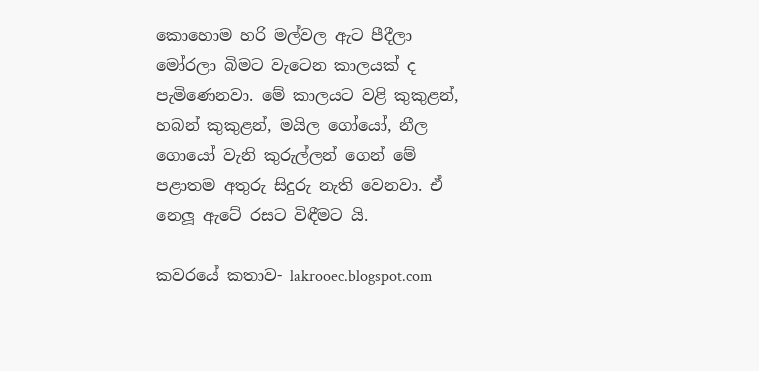කොහොම හරි මල්වල ඇට පීදීලා මෝරලා බිමට වැටෙන කාලයක් ද පැමිණෙනවා. මේ කාලයට වළි කුකුළන්, හබන් කුකුළන්, මයිල ගෝයෝ, නීල ගොයෝ වැනි කුරුල්ලන් ගෙන් මේ පළාතම අතුරු සිදුරු නැති වෙනවා. ඒ නෙලූ ඇටේ රසට විඳීමට යි.

කවරයේ කතාව- lakrooec.blogspot.com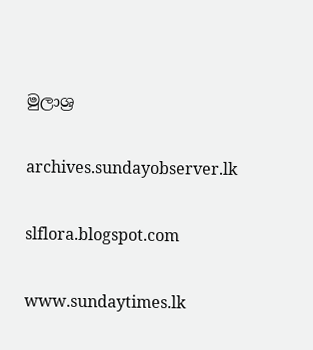මුලාශ්‍ර

archives.sundayobserver.lk

slflora.blogspot.com

www.sundaytimes.lk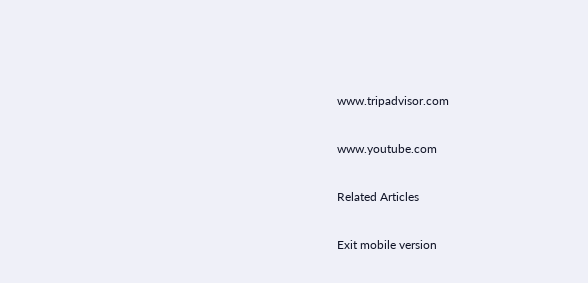www.tripadvisor.com

www.youtube.com

Related Articles

Exit mobile version